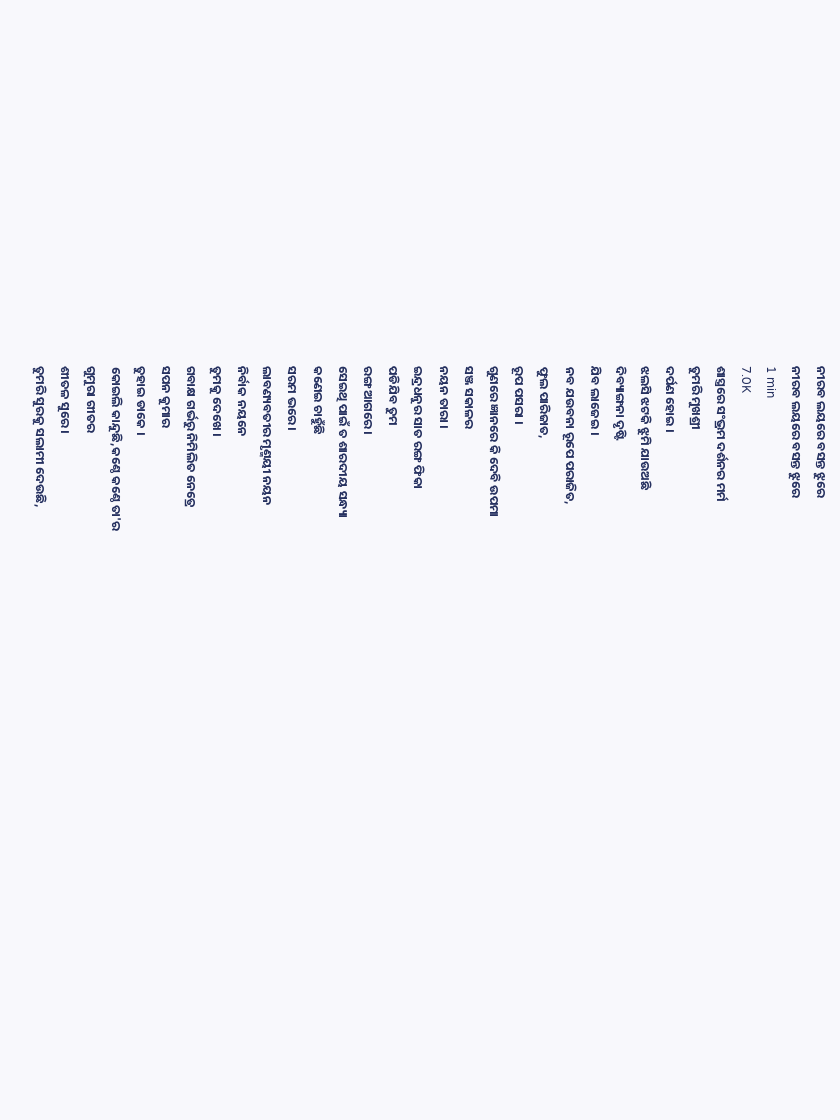ନୀରବ ଲୟରେ ବସନ୍ତ ଝୁରେ
ନୀରବ ଲୟରେ ବସନ୍ତ ଝୁରେ
1 min
7.0K
ଶାସ୍ତ୍ରରେ ସଂଭ୍ରମ ଦର୍ଶନର ମର୍ମ
ତୁମରି ମୁଖଶ୍ରୀ
ଦର୍ପଣ ହୋଇ ।
ଝଲସି ଝଟକି ଝୁମି ଯାଉଅଛି
ଦିବ୍ୟାଙ୍ଗନା ଦୃଷ୍ଟି
ଯିବ ଲାଜେଇ ।
ନବ ଯଉବନା ରୂପେ ପରାଜିତ,
ଫୁଲ ପାରିଜାତ,
ରୂପ ପସରା ।
ଗୁଣରେ ଜ୍ଞାନରେ କି ଦେବି ଉପମା
ସଞ୍ଜ ସକାଳର
ନୟନ ତାରା ।
ଇନ୍ଦ୍ରଧନୁର ସାତ ରଙ୍ଗ ଫିକା
ପଡିଯିବ ତୁମ
ରଙ୍ଗ ଆଗରେ ।
ସେଇଥି ପାଇଁ ତ ଶାରଦୀୟ ସନ୍ଧ୍ୟା
କଣେଇ ଚାହୁଁଛି
ସରମ ଭରେ ।
ଲାବଣ୍ୟବତୀର ମୃଣ୍ମୟୀ ନୟନ
ନିର୍ବାକ ନୟନେ
ତୁମକୁ ଦେଖେ ।
ଗବାକ୍ଷ ଗର୍ଭରୁ ନିମିଲିତ ନେତ୍ରେ
ସପନ କୁମାର
ତୁହାଇ ଡାକେ ।
କୋଇଲି କାନ୍ଦୁଛି,କଣ୍ଠେ କଣ୍ଠେ ତା'ର
ଗୁମୁରା ଗୀତର
ଶୀତଳ ସୁରେ ।
ତୁମରି ସୁରକୁ ସଲାମୀ ଦେଉଛି,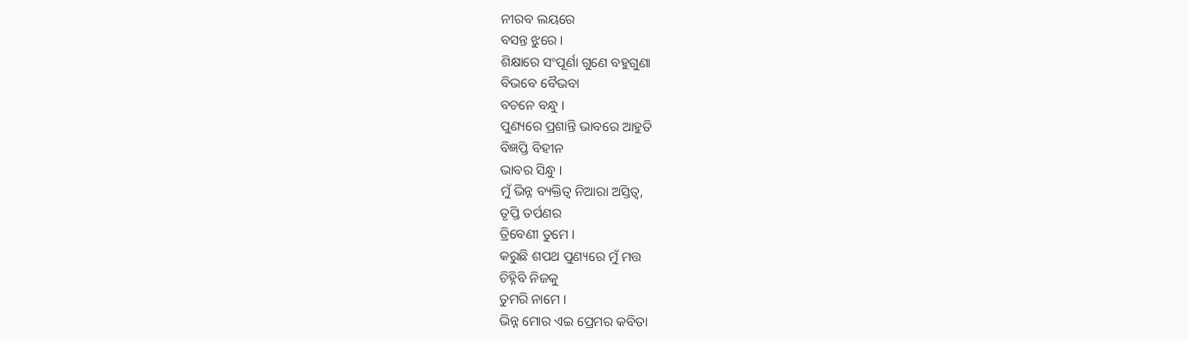ନୀରବ ଲୟରେ
ବସନ୍ତ ଝୁରେ ।
ଶିକ୍ଷାରେ ସଂପୂର୍ଣା ଗୁଣେ ବହୁଗୁଣା
ବିଭବେ ବୈଭବା
ବଚନେ ବନ୍ଧୁ ।
ପୁଣ୍ୟରେ ପ୍ରଶାନ୍ତି ଭାବରେ ଆହୁତି
ବିଜ୍ଞପ୍ତି ବିହୀନ
ଭାବର ସିନ୍ଧୁ ।
ମୁଁ ଭିନ୍ନ ବ୍ୟକ୍ତିତ୍ୱ ନିଆରା ଅସ୍ତିତ୍ୱ,
ତୃପ୍ତି ତର୍ପଣର
ତ୍ରିବେଣୀ ତୁମେ ।
କରୁଛି ଶପଥ ପୁଣ୍ୟରେ ମୁଁ ମତ୍ତ
ଚିହ୍ନିବି ନିଜକୁ
ତୁମରି ନାମେ ।
ଭିନ୍ନ ମୋର ଏଇ ପ୍ରେମର କବିତା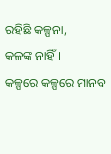ରହିଛି କଳ୍ପନା,
କଳଙ୍କ ନାହିଁ ।
କଳ୍ପରେ କଳ୍ପରେ ମାନବ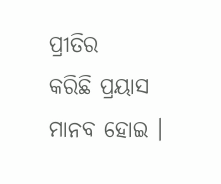ପ୍ରୀତିର
କରିଛି ପ୍ରୟାସ
ମାନବ ହୋଇ ।